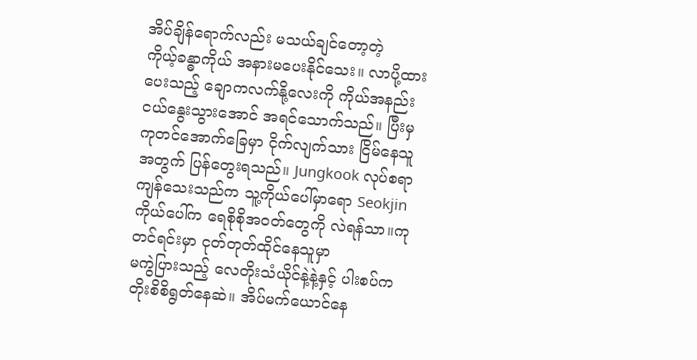အိပ်ချိန်ရောက်လည်း မသယ်ချင်တော့တဲ့
ကိုယ့်ခန္ဓာကိုယ် အနားမပေးနိုင်သေး။ လာပို့ထားပေးသည့် ချောကလက်နို့လေးကို ကိုယ်အနည်းငယ်နွေးသွားအောင် အရင်သောက်သည်။ ပြီးမှ ကုတင်အောက်ခြေမှာ ငိုက်လျက်သား ငြိမ်နေသူအတွက် ပြန်တွေးရသည်။ Jungkook လုပ်စရာကျန်သေးသည်က သူ့ကိုယ်ပေါ်မှာရော Seokjinကိုယ်ပေါ်က ရေစိုစိုအဝတ်တွေကို လဲရန်သာ။ကုတင်ရင်းမှာ ငုတ်တုတ်ထိုင်နေသူမှာ
မကွဲပြားသည့် လေတိုးသံယိုင်နဲ့နဲ့နှင့် ပါးစပ်ကတိုးစိစိရွတ်နေဆဲ။ အိပ်မက်ယောင်နေ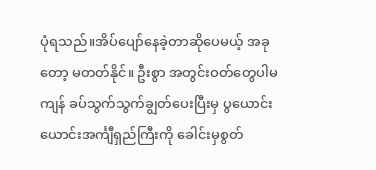ပုံရသည်။အိပ်ပျော်နေခဲ့တာဆိုပေမယ့် အခုတော့ မတတ်နိုင်။ ဦးစွာ အတွင်းဝတ်တွေပါမကျန် ခပ်သွက်သွက်ချွတ်ပေးပြီးမှ ပွယောင်းယောင်းအင်္ကျီရှည်ကြီးကို ခေါင်းမှစွတ်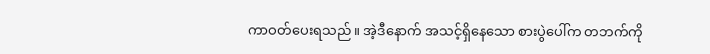ကာဝတ်ပေးရသည်။ အဲ့ဒီနောက် အသင့်ရှိနေသော စားပွဲပေါ်က တဘက်ကို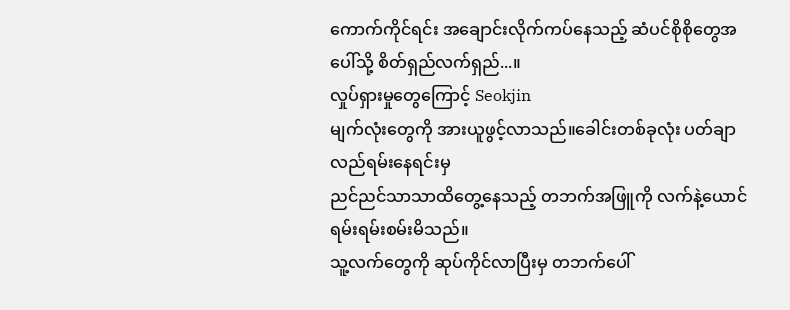ကောက်ကိုင်ရင်း အချောင်းလိုက်ကပ်နေသည့် ဆံပင်စိုစိုတွေအပေါ်သို့ စိတ်ရှည်လက်ရှည်...။
လှုပ်ရှားမှုတွေကြောင့် Seokjin
မျက်လုံးတွေကို အားယူဖွင့်လာသည်။ခေါင်းတစ်ခုလုံး ပတ်ချာလည်ရမ်းနေရင်းမှ
ညင်ညင်သာသာထိတွေ့နေသည့် တဘက်အဖြူကို လက်နဲ့ယောင်ရမ်းရမ်းစမ်းမိသည်။
သူ့လက်တွေကို ဆုပ်ကိုင်လာပြီးမှ တဘက်ပေါ်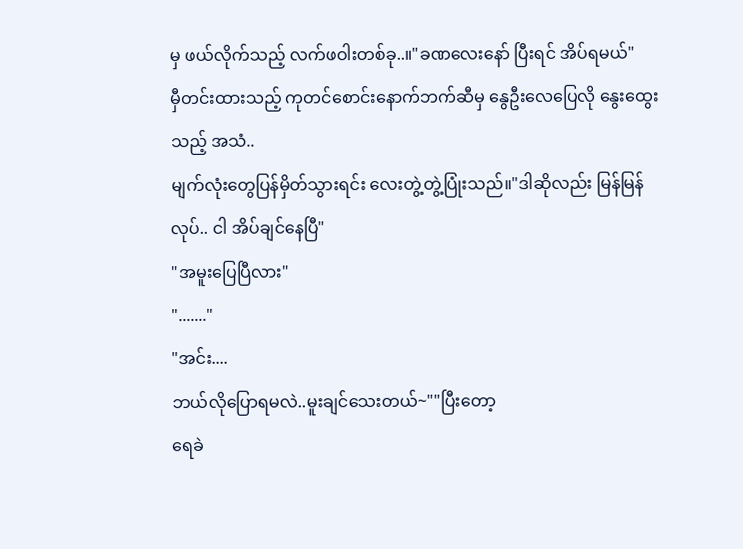မှ ဖယ်လိုက်သည့် လက်ဖဝါးတစ်ခု..။"ခဏလေးနော် ပြီးရင် အိပ်ရမယ်"
မှီတင်းထားသည့် ကုတင်စောင်းနောက်ဘက်ဆီမှ နွေဦးလေပြေလို နွေးထွေးသည့် အသံ..
မျက်လုံးတွေပြန်မှိတ်သွားရင်း လေးတွဲ့တွဲ့ပြုံးသည်။"ဒါဆိုလည်း မြန်မြန်လုပ်.. ငါ အိပ်ချင်နေပြီ"
"အမူးပြေပြီလား"
"......."
"အင်း....
ဘယ်လိုပြောရမလဲ..မူးချင်သေးတယ်~""ပြီးတော့
ရေခဲ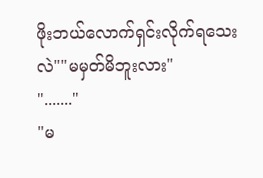ဖိုးဘယ်လောက်ရှင်းလိုက်ရသေးလဲ""မမှတ်မိဘူးလား"
"......."
"မ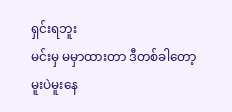ရှင်းရဘူး
မင်းမှ မမှာထားတာ ဒီတစ်ခါတော့
မူးပဲမူးနေ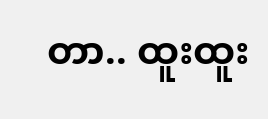တာ.. ထူးထူး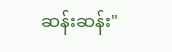ဆန်းဆန်း"